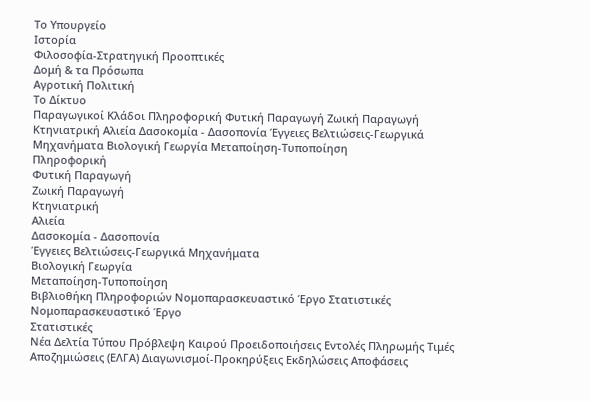Το Υπουργείο
Ιστορία
Φιλοσοφία-Στρατηγική Προοπτικές
Δομή & τα Πρόσωπα
Αγροτική Πολιτική
Το Δίκτυο
Παραγωγικοί Κλάδοι Πληροφορική Φυτική Παραγωγή Ζωική Παραγωγή Κτηνιατρική Αλιεία Δασοκομία - Δασοπονία Έγγειες Βελτιώσεις-Γεωργικά Μηχανήματα Βιολογική Γεωργία Μεταποίηση-Τυποποίηση
Πληροφορική
Φυτική Παραγωγή
Ζωική Παραγωγή
Κτηνιατρική
Αλιεία
Δασοκομία - Δασοπονία
Έγγειες Βελτιώσεις-Γεωργικά Μηχανήματα
Βιολογική Γεωργία
Μεταποίηση-Τυποποίηση
Βιβλιοθήκη Πληροφοριών Νομοπαρασκευαστικό Έργο Στατιστικές
Νομοπαρασκευαστικό Έργο
Στατιστικές
Νέα Δελτία Τύπου Πρόβλεψη Καιρού Προειδοποιήσεις Εντολές Πληρωμής Τιμές Αποζημιώσεις (ΕΛΓΑ) Διαγωνισμοί-Προκηρύξεις Εκδηλώσεις Αποφάσεις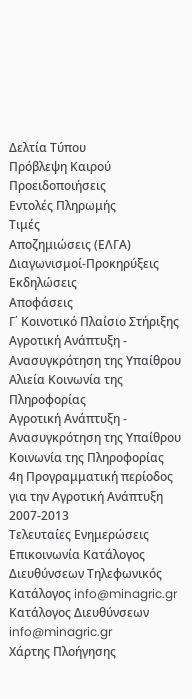Δελτία Τύπου
Πρόβλεψη Καιρού
Προειδοποιήσεις
Εντολές Πληρωμής
Τιμές
Αποζημιώσεις (ΕΛΓΑ)
Διαγωνισμοί-Προκηρύξεις
Εκδηλώσεις
Αποφάσεις
Γ΄ Κοινοτικό Πλαίσιο Στήριξης Αγροτική Ανάπτυξη - Ανασυγκρότηση της Υπαίθρου Αλιεία Κοινωνία της Πληροφορίας
Αγροτική Ανάπτυξη - Ανασυγκρότηση της Υπαίθρου
Κοινωνία της Πληροφορίας
4η Προγραμματική περίοδος για την Αγροτική Ανάπτυξη 2007-2013
Τελευταίες Ενημερώσεις
Επικοινωνία Κατάλογος Διευθύνσεων Τηλεφωνικός Κατάλογος info@minagric.gr
Κατάλογος Διευθύνσεων
info@minagric.gr
Χάρτης Πλοήγησης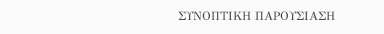ΣΥΝΟΠΤΙΚΗ ΠΑΡΟΥΣΙΑΣΗ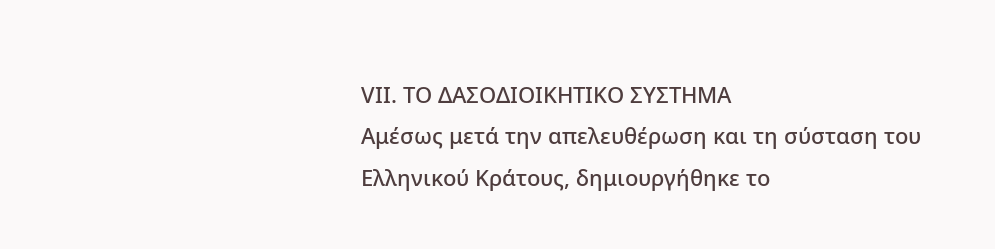VIΙ. ΤΟ ΔΑΣΟΔΙΟΙΚΗΤΙΚΟ ΣΥΣΤΗΜΑ
Αμέσως μετά την απελευθέρωση και τη σύσταση του Ελληνικού Κράτους, δημιουργήθηκε το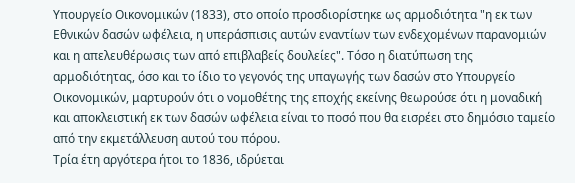Υπουργείο Οικονομικών (1833), στο οποίο προσδιορίστηκε ως αρμοδιότητα "η εκ των Εθνικών δασών ωφέλεια, η υπεράσπισις αυτών εναντίων των ενδεχομένων παρανομιών και η απελευθέρωσις των από επιβλαβείς δουλείες". Τόσο η διατύπωση της αρμοδιότητας, όσο και το ίδιο το γεγονός της υπαγωγής των δασών στο Υπουργείο Οικονομικών, μαρτυρούν ότι ο νομοθέτης της εποχής εκείνης θεωρούσε ότι η μοναδική και αποκλειστική εκ των δασών ωφέλεια είναι το ποσό που θα εισρέει στο δημόσιο ταμείο από την εκμετάλλευση αυτού του πόρου.
Τρία έτη αργότερα ήτοι το 1836, ιδρύεται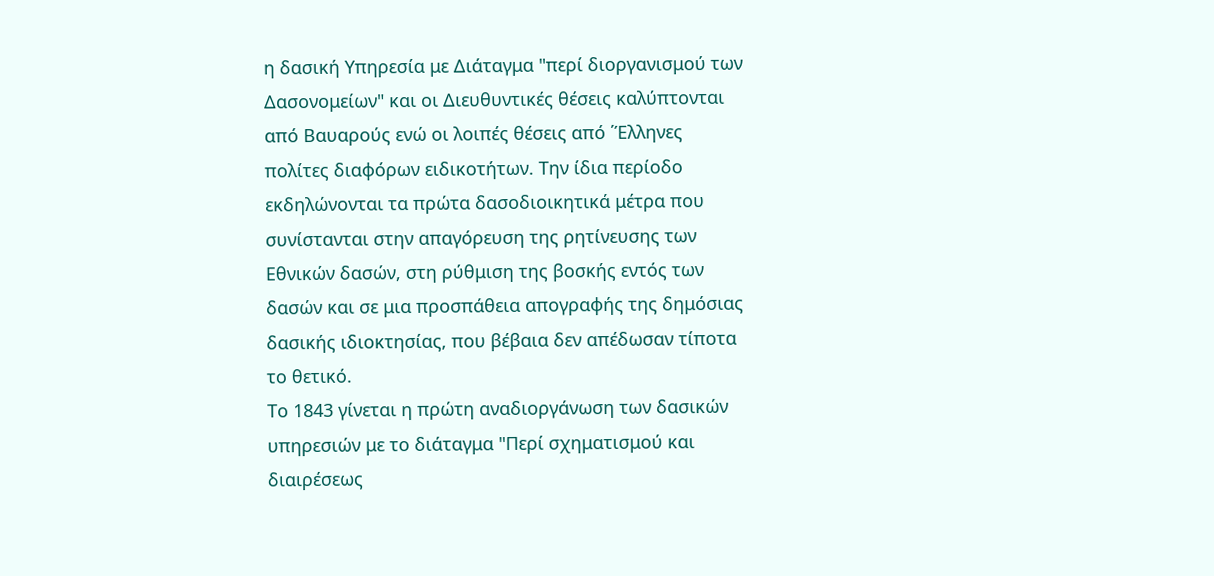η δασική Υπηρεσία με Διάταγμα "περί διοργανισμού των Δασονομείων" και οι Διευθυντικές θέσεις καλύπτονται από Βαυαρούς ενώ οι λοιπές θέσεις από ΄Έλληνες πολίτες διαφόρων ειδικοτήτων. Την ίδια περίοδο εκδηλώνονται τα πρώτα δασοδιοικητικά μέτρα που συνίστανται στην απαγόρευση της ρητίνευσης των Εθνικών δασών, στη ρύθμιση της βοσκής εντός των δασών και σε μια προσπάθεια απογραφής της δημόσιας δασικής ιδιοκτησίας, που βέβαια δεν απέδωσαν τίποτα το θετικό.
Το 1843 γίνεται η πρώτη αναδιοργάνωση των δασικών υπηρεσιών με το διάταγμα "Περί σχηματισμού και διαιρέσεως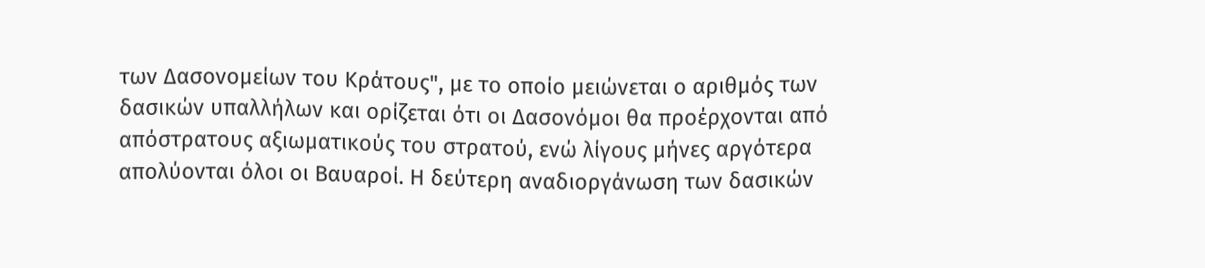των Δασονομείων του Κράτους", με το οποίο μειώνεται ο αριθμός των δασικών υπαλλήλων και ορίζεται ότι οι Δασονόμοι θα προέρχονται από απόστρατους αξιωματικούς του στρατού, ενώ λίγους μήνες αργότερα απολύονται όλοι οι Βαυαροί. Η δεύτερη αναδιοργάνωση των δασικών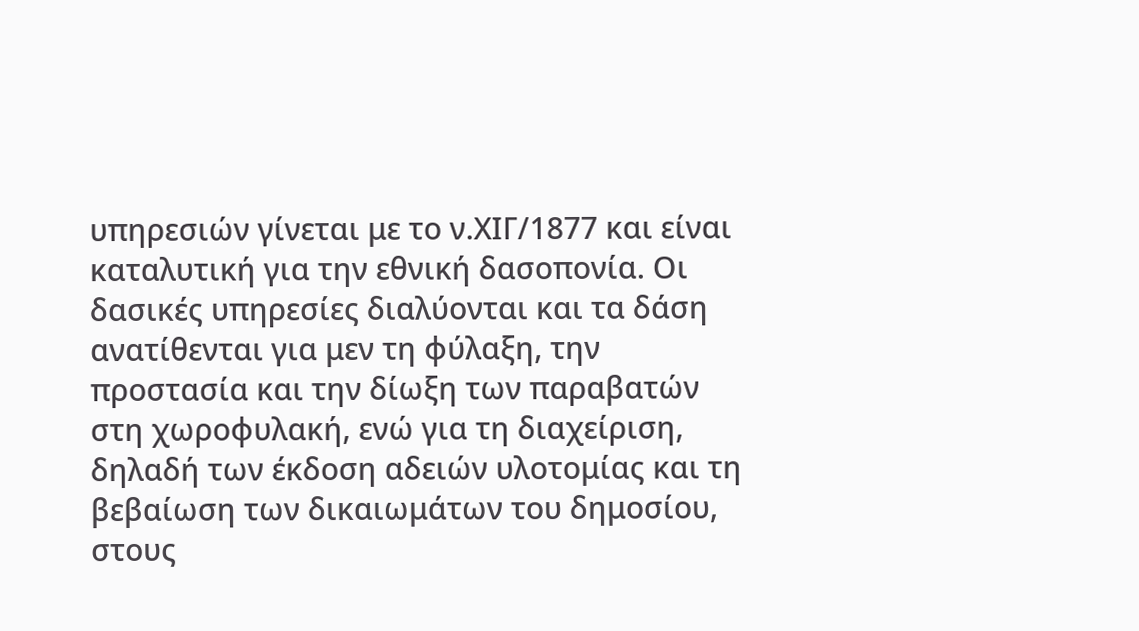υπηρεσιών γίνεται με το ν.ΧΙΓ/1877 και είναι καταλυτική για την εθνική δασοπονία. Οι δασικές υπηρεσίες διαλύονται και τα δάση ανατίθενται για μεν τη φύλαξη, την προστασία και την δίωξη των παραβατών στη χωροφυλακή, ενώ για τη διαχείριση, δηλαδή των έκδοση αδειών υλοτομίας και τη βεβαίωση των δικαιωμάτων του δημοσίου, στους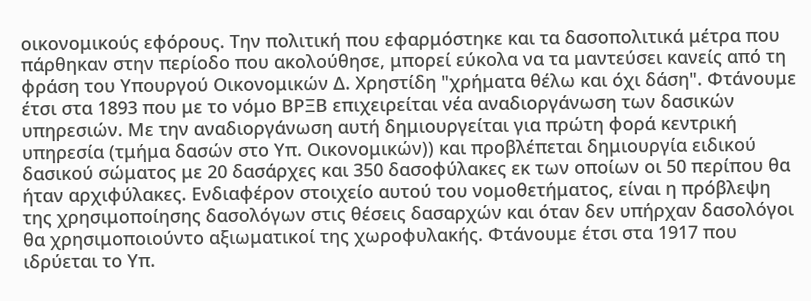οικονομικούς εφόρους. Την πολιτική που εφαρμόστηκε και τα δασοπολιτικά μέτρα που πάρθηκαν στην περίοδο που ακολούθησε, μπορεί εύκολα να τα μαντεύσει κανείς από τη φράση του Υπουργού Οικονομικών Δ. Χρηστίδη "χρήματα θέλω και όχι δάση". Φτάνουμε έτσι στα 1893 που με το νόμο ΒΡΞΒ επιχειρείται νέα αναδιοργάνωση των δασικών υπηρεσιών. Με την αναδιοργάνωση αυτή δημιουργείται για πρώτη φορά κεντρική υπηρεσία (τμήμα δασών στο Υπ. Οικονομικών)) και προβλέπεται δημιουργία ειδικού δασικού σώματος με 20 δασάρχες και 350 δασοφύλακες εκ των οποίων οι 50 περίπου θα ήταν αρχιφύλακες. Ενδιαφέρον στοιχείο αυτού του νομοθετήματος, είναι η πρόβλεψη της χρησιμοποίησης δασολόγων στις θέσεις δασαρχών και όταν δεν υπήρχαν δασολόγοι θα χρησιμοποιούντο αξιωματικοί της χωροφυλακής. Φτάνουμε έτσι στα 1917 που ιδρύεται το Υπ.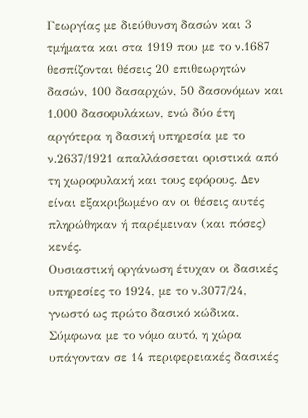Γεωργίας με διεύθυνση δασών και 3 τμήματα και στα 1919 που με το ν.1687 θεσπίζονται θέσεις 20 επιθεωρητών δασών, 100 δασαρχών, 50 δασονόμων και 1.000 δασοφυλάκων, ενώ δύο έτη αργότερα η δασική υπηρεσία με το ν.2637/1921 απαλλάσσεται οριστικά από τη χωροφυλακή και τους εφόρους. Δεν είναι εξακριβωμένο αν οι θέσεις αυτές πληρώθηκαν ή παρέμειναν (και πόσες) κενές.
Ουσιαστική οργάνωση έτυχαν οι δασικές υπηρεσίες το 1924, με το ν.3077/24, γνωστό ως πρώτο δασικό κώδικα. Σύμφωνα με το νόμο αυτό, η χώρα υπάγονταν σε 14 περιφερειακές δασικές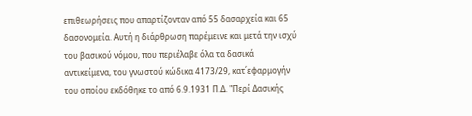επιθεωρήσεις που απαρτίζονταν από 55 δασαρχεία και 65 δασονομεία. Αυτή η διάρθρωση παρέμεινε και μετά την ισχύ του βασικού νόμου, που περιέλαβε όλα τα δασικά αντικείμενα, του γνωστού κώδικα 4173/29, κατ΄εφαρμογήν του οποίου εκδόθηκε το από 6.9.1931 Π.Δ. "Περί Δασικής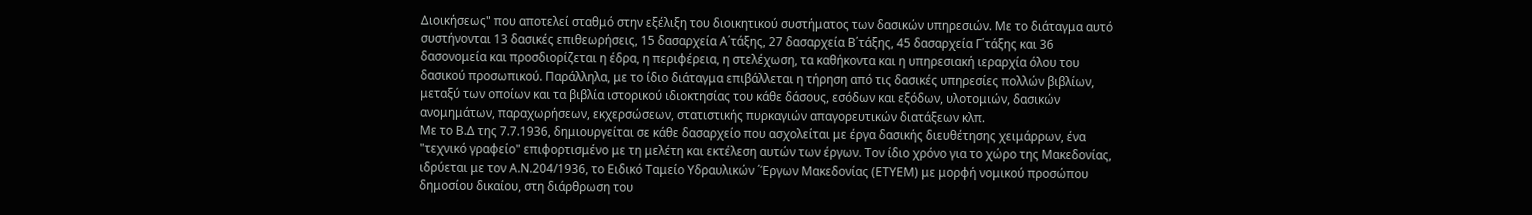Διοικήσεως" που αποτελεί σταθμό στην εξέλιξη του διοικητικού συστήματος των δασικών υπηρεσιών. Με το διάταγμα αυτό συστήνονται 13 δασικές επιθεωρήσεις, 15 δασαρχεία Α΄τάξης, 27 δασαρχεία Β΄τάξης, 45 δασαρχεία Γ΄τάξης και 36 δασονομεία και προσδιορίζεται η έδρα, η περιφέρεια, η στελέχωση, τα καθήκοντα και η υπηρεσιακή ιεραρχία όλου του δασικού προσωπικού. Παράλληλα, με το ίδιο διάταγμα επιβάλλεται η τήρηση από τις δασικές υπηρεσίες πολλών βιβλίων, μεταξύ των οποίων και τα βιβλία ιστορικού ιδιοκτησίας του κάθε δάσους, εσόδων και εξόδων, υλοτομιών, δασικών ανομημάτων, παραχωρήσεων, εκχερσώσεων, στατιστικής πυρκαγιών απαγορευτικών διατάξεων κλπ.
Με το Β.Δ της 7.7.1936, δημιουργείται σε κάθε δασαρχείο που ασχολείται με έργα δασικής διευθέτησης χειμάρρων, ένα "τεχνικό γραφείο" επιφορτισμένο με τη μελέτη και εκτέλεση αυτών των έργων. Τον ίδιο χρόνο για το χώρο της Μακεδονίας, ιδρύεται με τον Α.Ν.204/1936, το Ειδικό Ταμείο Υδραυλικών ΄Έργων Μακεδονίας (ΕΤΥΕΜ) με μορφή νομικού προσώπου δημοσίου δικαίου, στη διάρθρωση του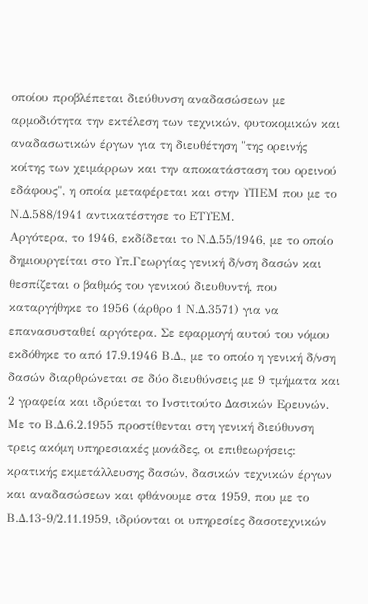οποίου προβλέπεται διεύθυνση αναδασώσεων με αρμοδιότητα την εκτέλεση των τεχνικών, φυτοκομικών και αναδασωτικών έργων για τη διευθέτηση "της ορεινής κοίτης των χειμάρρων και την αποκατάσταση του ορεινού εδάφους", η οποία μεταφέρεται και στην ΥΠΕΜ που με το Ν.Δ.588/1941 αντικατέστησε το ΕΤΥΕΜ.
Αργότερα, το 1946, εκδίδεται το Ν.Δ.55/1946, με το οποίο δημιουργείται στο Υπ.Γεωργίας γενική δ/νση δασών και θεσπίζεται ο βαθμός του γενικού διευθυντή, που καταργήθηκε το 1956 (άρθρο 1 Ν.Δ.3571) για να επανασυσταθεί αργότερα. Σε εφαρμογή αυτού του νόμου εκδόθηκε το από 17.9.1946 Β.Δ., με το οποίο η γενική δ/νση δασών διαρθρώνεται σε δύο διευθύνσεις με 9 τμήματα και 2 γραφεία και ιδρύεται το Ινστιτούτο Δασικών Ερευνών.
Με το Β.Δ.6.2.1955 προστίθενται στη γενική διεύθυνση τρεις ακόμη υπηρεσιακές μονάδες, οι επιθεωρήσεις: κρατικής εκμετάλλευσης δασών, δασικών τεχνικών έργων και αναδασώσεων και φθάνουμε στα 1959, που με το Β.Δ.13-9/2.11.1959, ιδρύονται οι υπηρεσίες δασοτεχνικών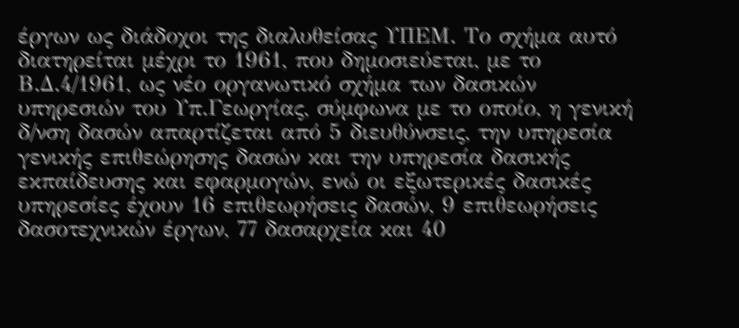έργων ως διάδοχοι της διαλυθείσας ΥΠΕΜ. Το σχήμα αυτό διατηρείται μέχρι το 1961, που δημοσιεύεται, με το Β.Δ.4/1961, ως νέο οργανωτικό σχήμα των δασικών υπηρεσιών του Υπ.Γεωργίας, σύμφωνα με το οποίο, η γενική δ/νση δασών απαρτίζεται από 5 διευθύνσεις, την υπηρεσία γενικής επιθεώρησης δασών και την υπηρεσία δασικής εκπαίδευσης και εφαρμογών, ενώ οι εξωτερικές δασικές υπηρεσίες έχουν 16 επιθεωρήσεις δασών, 9 επιθεωρήσεις δασοτεχνικών έργων, 77 δασαρχεία και 40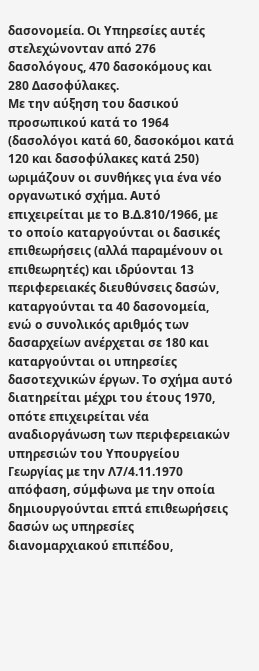δασονομεία. Οι Υπηρεσίες αυτές στελεχώνονταν από 276 δασολόγους, 470 δασοκόμους και 280 Δασοφύλακες.
Με την αύξηση του δασικού προσωπικού κατά το 1964 (δασολόγοι κατά 60, δασοκόμοι κατά 120 και δασοφύλακες κατά 250) ωριμάζουν οι συνθήκες για ένα νέο οργανωτικό σχήμα. Αυτό επιχειρείται με το Β.Δ.810/1966, με το οποίο καταργούνται οι δασικές επιθεωρήσεις (αλλά παραμένουν οι επιθεωρητές) και ιδρύονται 13 περιφερειακές διευθύνσεις δασών, καταργούνται τα 40 δασονομεία, ενώ ο συνολικός αριθμός των δασαρχείων ανέρχεται σε 180 και καταργούνται οι υπηρεσίες δασοτεχνικών έργων. Το σχήμα αυτό διατηρείται μέχρι του έτους 1970, οπότε επιχειρείται νέα αναδιοργάνωση των περιφερειακών υπηρεσιών του Υπουργείου Γεωργίας με την Λ7/4.11.1970 απόφαση, σύμφωνα με την οποία δημιουργούνται επτά επιθεωρήσεις δασών ως υπηρεσίες διανομαρχιακού επιπέδου,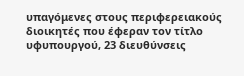υπαγόμενες στους περιφερειακούς διοικητές που έφεραν τον τίτλο υφυπουργού, 23 διευθύνσεις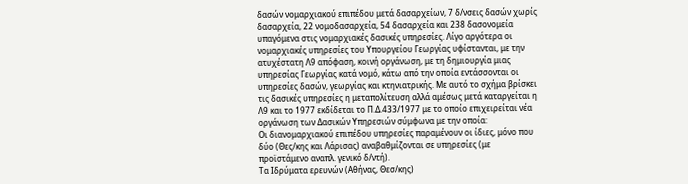δασών νομαρχιακού επιπέδου μετά δασαρχείων, 7 δ/νσεις δασών χωρίς δασαρχεία, 22 νομοδασαρχεία, 54 δασαρχεία και 238 δασονομεία υπαγόμενα στις νομαρχιακές δασικές υπηρεσίες. Λίγο αργότερα οι νομαρχιακές υπηρεσίες του Υπουργείου Γεωργίας υφίστανται, με την ατυχέστατη Λ9 απόφαση, κοινή οργάνωση, με τη δημιουργία μιας υπηρεσίας Γεωργίας κατά νομό, κάτω από την οποία εντάσσονται οι υπηρεσίες δασών, γεωργίας και κτηνιατρικής. Με αυτό το σχήμα βρίσκει τις δασικές υπηρεσίες η μεταπολίτευση αλλά αμέσως μετά καταργείται η Λ9 και το 1977 εκδίδεται το Π.Δ.433/1977 με το οποίο επιχειρείται νέα οργάνωση των Δασικών Υπηρεσιών σύμφωνα με την οποία:
Οι διανομαρχιακού επιπέδου υπηρεσίες παραμένουν οι ίδιες, μόνο που δύο (Θες/κης και Λάρισας) αναβαθμίζονται σε υπηρεσίες (με προϊστάμενο αναπλ. γενικό δ/ντή).
Τα Ιδρύματα ερευνών (Αθήνας, Θεσ/κης)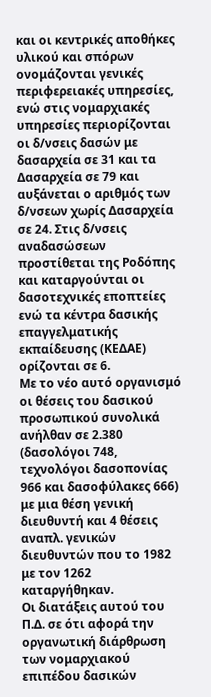και οι κεντρικές αποθήκες υλικού και σπόρων ονομάζονται γενικές περιφερειακές υπηρεσίες, ενώ στις νομαρχιακές υπηρεσίες περιορίζονται οι δ/νσεις δασών με δασαρχεία σε 31 και τα Δασαρχεία σε 79 και αυξάνεται ο αριθμός των δ/νσεων χωρίς Δασαρχεία σε 24. Στις δ/νσεις αναδασώσεων προστίθεται της Ροδόπης και καταργούνται οι δασοτεχνικές εποπτείες ενώ τα κέντρα δασικής επαγγελματικής εκπαίδευσης (ΚΕΔΑΕ) ορίζονται σε 6.
Με το νέο αυτό οργανισμό οι θέσεις του δασικού προσωπικού συνολικά ανήλθαν σε 2.380 (δασολόγοι 748, τεχνολόγοι δασοπονίας 966 και δασοφύλακες 666) με μια θέση γενική διευθυντή και 4 θέσεις αναπλ. γενικών διευθυντών που το 1982 με τον 1262 καταργήθηκαν.
Οι διατάξεις αυτού του Π.Δ. σε ότι αφορά την οργανωτική διάρθρωση των νομαρχιακού επιπέδου δασικών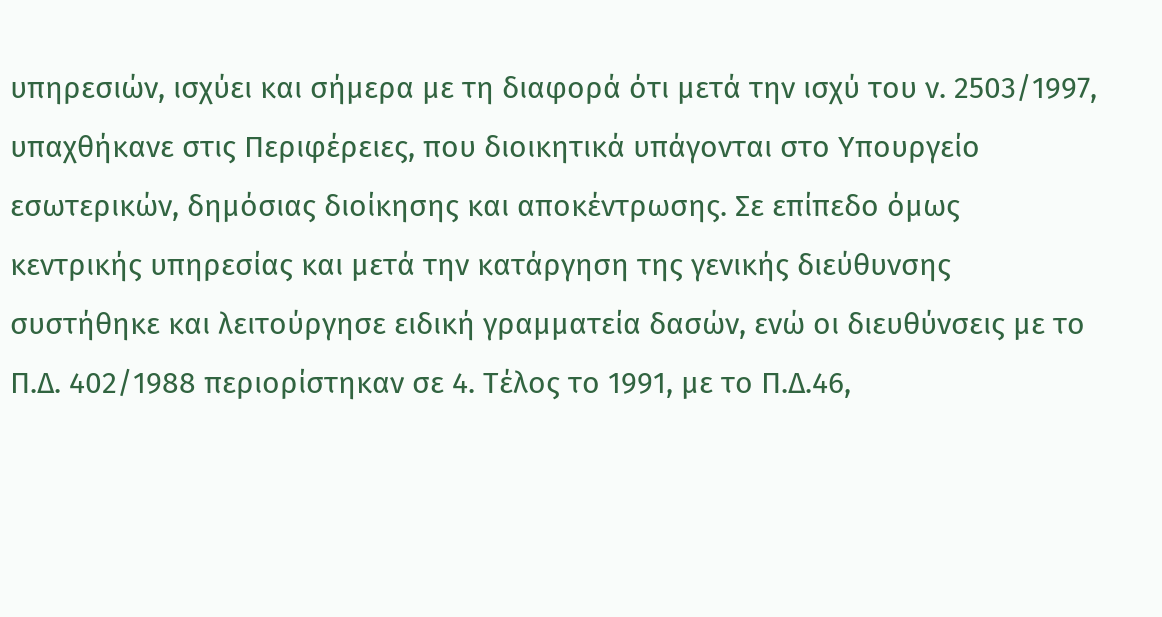υπηρεσιών, ισχύει και σήμερα με τη διαφορά ότι μετά την ισχύ του ν. 2503/1997, υπαχθήκανε στις Περιφέρειες, που διοικητικά υπάγονται στο Υπουργείο εσωτερικών, δημόσιας διοίκησης και αποκέντρωσης. Σε επίπεδο όμως κεντρικής υπηρεσίας και μετά την κατάργηση της γενικής διεύθυνσης συστήθηκε και λειτούργησε ειδική γραμματεία δασών, ενώ οι διευθύνσεις με το Π.Δ. 402/1988 περιορίστηκαν σε 4. Τέλος το 1991, με το Π.Δ.46,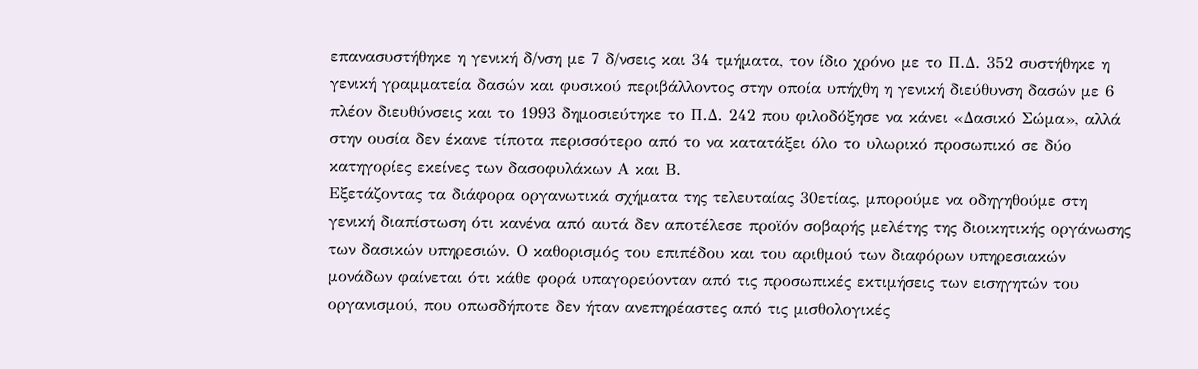επανασυστήθηκε η γενική δ/νση με 7 δ/νσεις και 34 τμήματα, τον ίδιο χρόνο με το Π.Δ. 352 συστήθηκε η γενική γραμματεία δασών και φυσικού περιβάλλοντος στην οποία υπήχθη η γενική διεύθυνση δασών με 6 πλέον διευθύνσεις και το 1993 δημοσιεύτηκε το Π.Δ. 242 που φιλοδόξησε να κάνει «Δασικό Σώμα», αλλά στην ουσία δεν έκανε τίποτα περισσότερο από το να κατατάξει όλο το υλωρικό προσωπικό σε δύο κατηγορίες εκείνες των δασοφυλάκων Α και Β.
Εξετάζοντας τα διάφορα οργανωτικά σχήματα της τελευταίας 30ετίας, μπορούμε να οδηγηθούμε στη γενική διαπίστωση ότι κανένα από αυτά δεν αποτέλεσε προϊόν σοβαρής μελέτης της διοικητικής οργάνωσης των δασικών υπηρεσιών. Ο καθορισμός του επιπέδου και του αριθμού των διαφόρων υπηρεσιακών μονάδων φαίνεται ότι κάθε φορά υπαγορεύονταν από τις προσωπικές εκτιμήσεις των εισηγητών του οργανισμού, που οπωσδήποτε δεν ήταν ανεπηρέαστες από τις μισθολογικές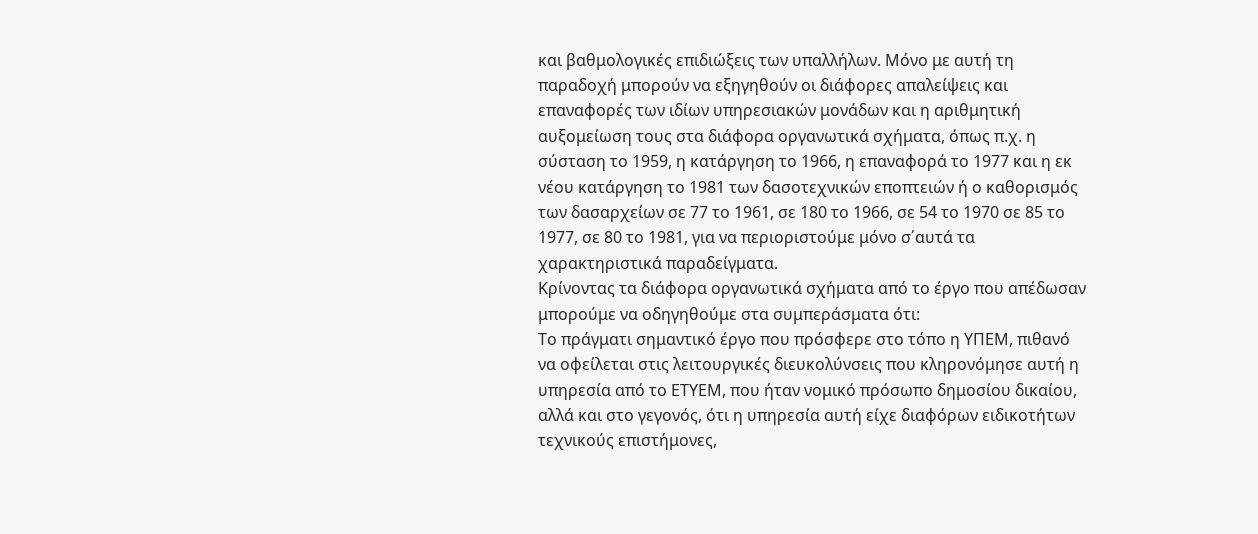και βαθμολογικές επιδιώξεις των υπαλλήλων. Μόνο με αυτή τη παραδοχή μπορούν να εξηγηθούν οι διάφορες απαλείψεις και επαναφορές των ιδίων υπηρεσιακών μονάδων και η αριθμητική αυξομείωση τους στα διάφορα οργανωτικά σχήματα, όπως π.χ. η σύσταση το 1959, η κατάργηση το 1966, η επαναφορά το 1977 και η εκ νέου κατάργηση το 1981 των δασοτεχνικών εποπτειών ή ο καθορισμός των δασαρχείων σε 77 το 1961, σε 180 το 1966, σε 54 το 1970 σε 85 το 1977, σε 80 το 1981, για να περιοριστούμε μόνο σ΄αυτά τα χαρακτηριστικά παραδείγματα.
Κρίνοντας τα διάφορα οργανωτικά σχήματα από το έργο που απέδωσαν μπορούμε να οδηγηθούμε στα συμπεράσματα ότι:
Το πράγματι σημαντικό έργο που πρόσφερε στο τόπο η ΥΠΕΜ, πιθανό να οφείλεται στις λειτουργικές διευκολύνσεις που κληρονόμησε αυτή η υπηρεσία από το ΕΤΥΕΜ, που ήταν νομικό πρόσωπο δημοσίου δικαίου, αλλά και στο γεγονός, ότι η υπηρεσία αυτή είχε διαφόρων ειδικοτήτων τεχνικούς επιστήμονες,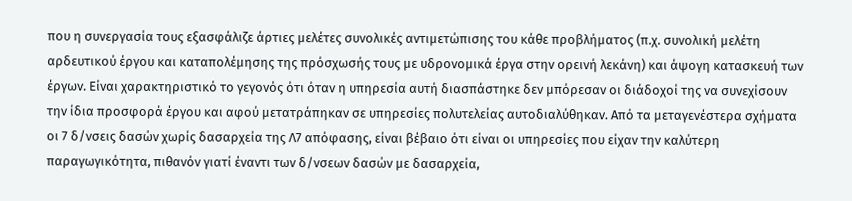που η συνεργασία τους εξασφάλιζε άρτιες μελέτες συνολικές αντιμετώπισης του κάθε προβλήματος (π.χ. συνολική μελέτη αρδευτικού έργου και καταπολέμησης της πρόσχωσής τους με υδρονομικά έργα στην ορεινή λεκάνη) και άψογη κατασκευή των έργων. Είναι χαρακτηριστικό το γεγονός ότι όταν η υπηρεσία αυτή διασπάστηκε δεν μπόρεσαν οι διάδοχοί της να συνεχίσουν την ίδια προσφορά έργου και αφού μετατράπηκαν σε υπηρεσίες πολυτελείας αυτοδιαλύθηκαν. Από τα μεταγενέστερα σχήματα οι 7 δ/νσεις δασών χωρίς δασαρχεία της Λ7 απόφασης, είναι βέβαιο ότι είναι οι υπηρεσίες που είχαν την καλύτερη παραγωγικότητα, πιθανόν γιατί έναντι των δ/νσεων δασών με δασαρχεία,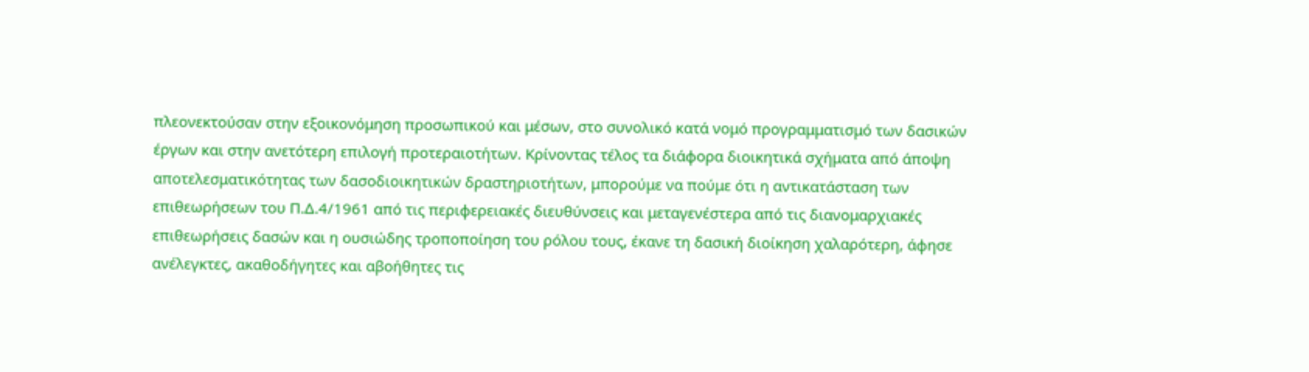πλεονεκτούσαν στην εξοικονόμηση προσωπικού και μέσων, στο συνολικό κατά νομό προγραμματισμό των δασικών έργων και στην ανετότερη επιλογή προτεραιοτήτων. Κρίνοντας τέλος τα διάφορα διοικητικά σχήματα από άποψη αποτελεσματικότητας των δασοδιοικητικών δραστηριοτήτων, μπορούμε να πούμε ότι η αντικατάσταση των επιθεωρήσεων του Π.Δ.4/1961 από τις περιφερειακές διευθύνσεις και μεταγενέστερα από τις διανομαρχιακές επιθεωρήσεις δασών και η ουσιώδης τροποποίηση του ρόλου τους, έκανε τη δασική διοίκηση χαλαρότερη, άφησε ανέλεγκτες, ακαθοδήγητες και αβοήθητες τις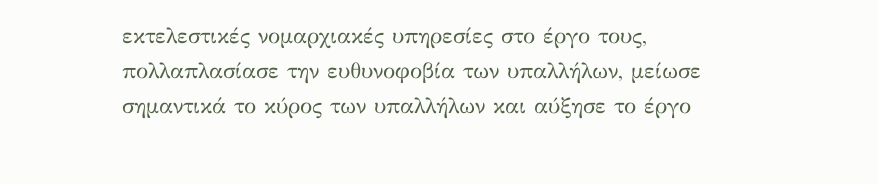εκτελεστικές νομαρχιακές υπηρεσίες στο έργο τους, πολλαπλασίασε την ευθυνοφοβία των υπαλλήλων, μείωσε σημαντικά το κύρος των υπαλλήλων και αύξησε το έργο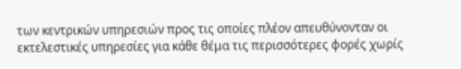των κεντρικών υπηρεσιών προς τις οποίες πλέον απευθύνονταν οι εκτελεστικές υπηρεσίες για κάθε θέμα τις περισσότερες φορές χωρίς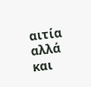αιτία αλλά και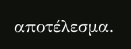αποτέλεσμα.